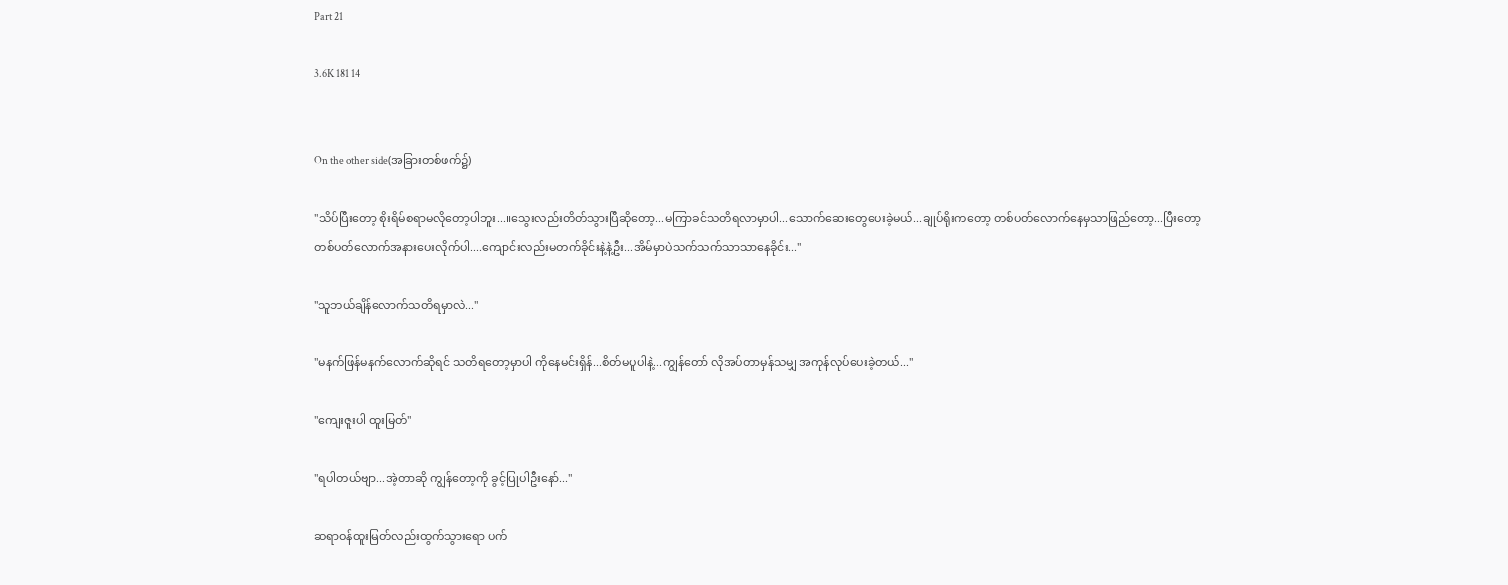Part 21

3.6K 181 14


On the other side(အခြားတစ်ဖက်၌)

"သိပ်ပြီးတော့ စိုးရိမ်စရာမလိုတော့ပါဘူး...။သွေးလည်းတိတ်သွားပြီဆိုတော့...မကြာခင်သတိရလာမှာပါ...သောက်ဆေးတွေပေးခဲ့မယ်...ချုပ်ရိုးကတော့ တစ်ပတ်လောက်နေမှသာဖြည်တော့...ပြီးတော့ တစ်ပတ်လောက်အနားပေးလိုက်ပါ....ကျောင်းလည်းမတက်ခိုင်းနဲ့နဲ့ဦး...အိမ်မှာပဲသက်သက်သာသာနေခိုင်း..."

"သူဘယ်ချိန်လောက်သတိရမှာလဲ..."

"မနက်ဖြန်မနက်လောက်ဆိုရင် သတိရတော့မှာပါ ကိုနေမင်းရှိန်...စိတ်မပူပါနဲ့...ကျွန်တော် လိုအပ်တာမှန်သမျှ အကုန်လုပ်ပေးခဲ့တယ်..."

"ကျေးဇူးပါ ထူးမြတ်"

"ရပါတယ်ဗျာ...အဲ့တာဆို ကျွန်တော့ကို ခွင့်ပြုပါဦးနော်..."

ဆရာဝန်ထူးမြတ်လည်းထွက်သွားရော ပက်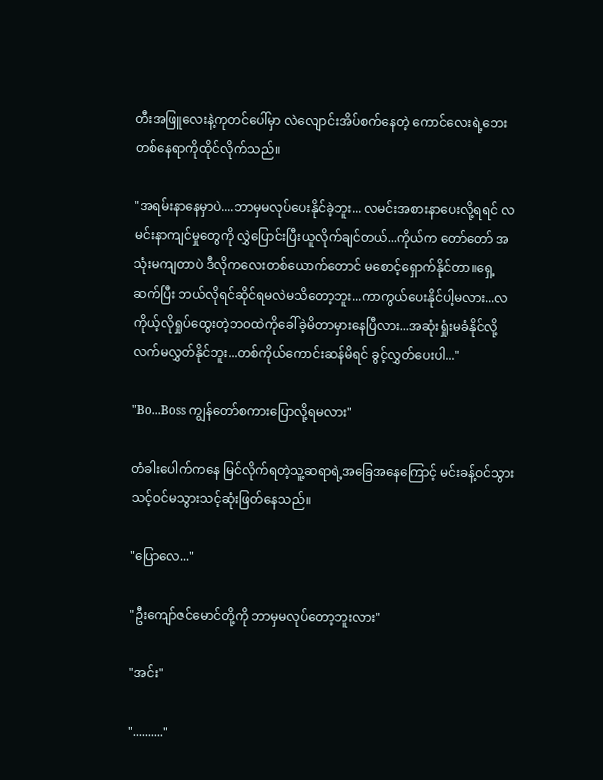တီးအဖြူလေးနဲ့ကုတင်ပေါ်မှာ လဲလျောင်းအိပ်စက်နေတဲ့ ကောင်လေးရဲ့ဘေးတစ်နေရာကိုထိုင်လိုက်သည်။

"အရမ်းနာနေမှာပဲ....ဘာမှမလုပ်ပေးနိုင်ခဲ့ဘူး... လမင်းအစားနာပေးလို့ရရင် လမင်းနာကျင်မှုတွေကို လွှဲပြောင်းပြီးယူလိုက်ချင်တယ်...ကိုယ်က တော်တော် အသုံးမကျတာပဲ ဒီလိုကလေးတစ်ယောက်တောင် မစောင့်ရှောက်နိုင်တာ။ရှေ့ဆက်ပြီး ဘယ်လိုရင်ဆိုင်ရမလဲမသိတော့ဘူး...ကာကွယ်ပေးနိုင်ပါ့မလား...လကိုယ့်လိုရှုပ်ထွေးတဲ့ဘဝထဲကိုခေါ်ခဲ့မိတာမှားနေပြီလား...အဆုံးရှုံးမခံနိုင်လို့ လက်မလွှတ်နိုင်ဘူး...တစ်ကိုယ်ကောင်းဆန်မိရင် ခွင့်လွှတ်ပေးပါ..."

"Bo...Boss ကျွန်တော်စကားပြောလို့ရမလား"

တံခါးပေါက်ကနေ မြင်လိုက်ရတဲ့သူ့ဆရာရဲ့အခြေအနေကြောင့် မင်းခန့်ဝင်သွားသင့်ဝင်မသွားသင့်ဆုံးဖြတ်နေသည်။

"ပြောလေ..."

"ဦးကျော်ဇင်မောင်တို့ကို ဘာမှမလုပ်တော့ဘူးလား"

"အင်း"

".........."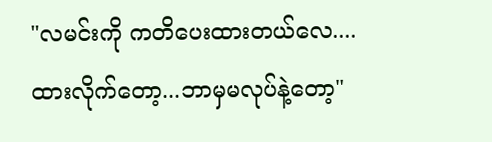"လမင်းကို ကတိပေးထားတယ်လေ....ထားလိုက်တော့...ဘာမှမလုပ်နဲ့တော့"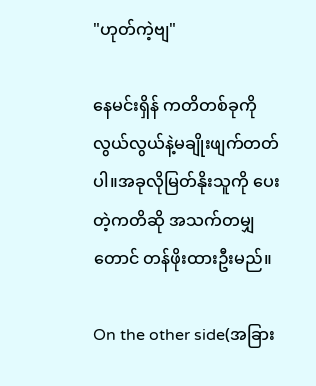"ဟုတ်ကဲ့ဗျ"

နေမင်းရှိန် ကတိတစ်ခုကိုလွယ်လွယ်နဲ့မချိုးဖျက်တတ်ပါ။အခုလိုမြတ်နိုးသူကို ပေးတဲ့ကတိဆို အသက်တမျှတောင် တန်ဖိုးထားဦးမည်။

On the other side(အခြား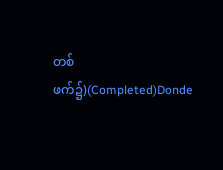တစ်ဖက်၌)(Completed)Donde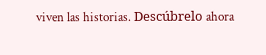viven las historias. Descúbrelo ahora